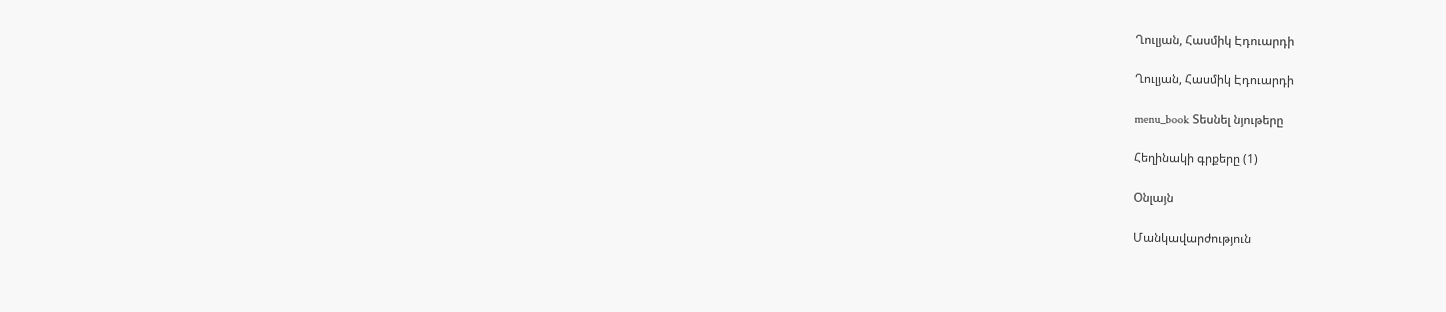Ղուլյան, Հասմիկ Էդուարդի

Ղուլյան, Հասմիկ Էդուարդի

menu_book Տեսնել նյութերը

Հեղինակի գրքերը (1)

Օնլայն

Մանկավարժություն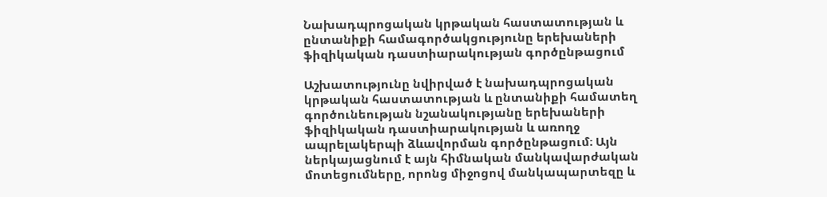Նախադպրոցական կրթական հաստատության և ընտանիքի համագործակցությունը երեխաների ֆիզիկական դաստիարակության գործընթացում

Աշխատությունը նվիրված է նախադպրոցական կրթական հաստատության և ընտանիքի համատեղ գործունեության նշանակությանը երեխաների ֆիզիկական դաստիարակության և առողջ ապրելակերպի ձևավորման գործընթացում։ Այն ներկայացնում է այն հիմնական մանկավարժական մոտեցումները, որոնց միջոցով մանկապարտեզը և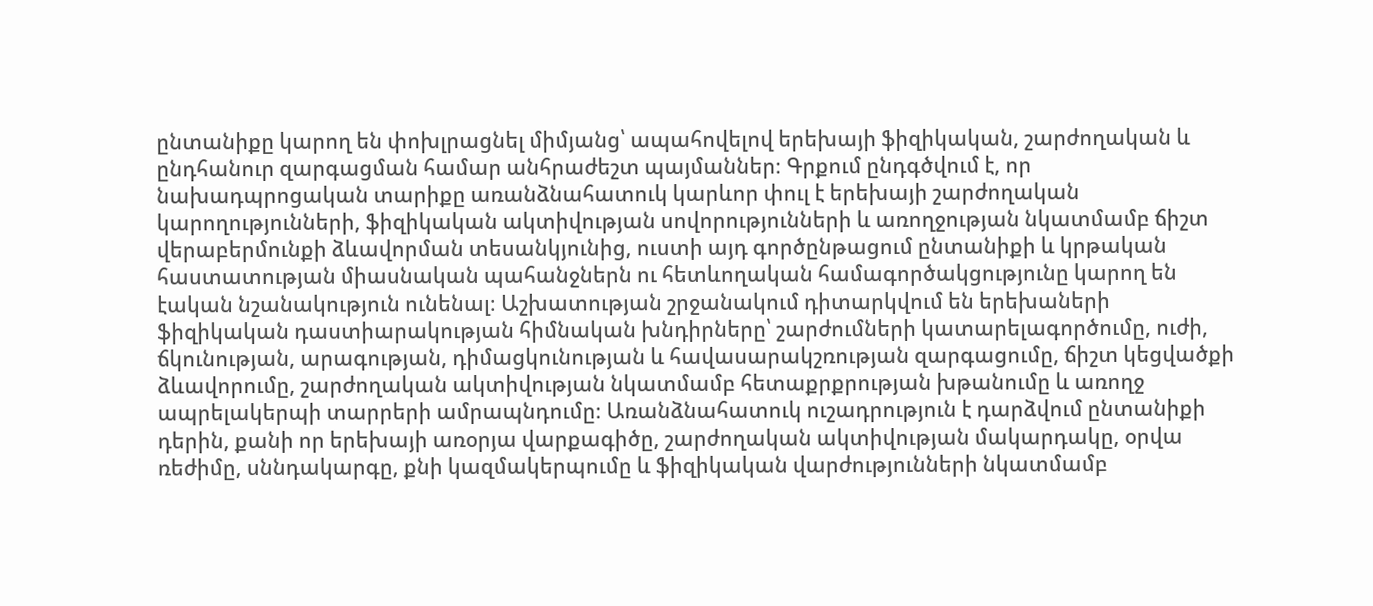ընտանիքը կարող են փոխլրացնել միմյանց՝ ապահովելով երեխայի ֆիզիկական, շարժողական և ընդհանուր զարգացման համար անհրաժեշտ պայմաններ։ Գրքում ընդգծվում է, որ նախադպրոցական տարիքը առանձնահատուկ կարևոր փուլ է երեխայի շարժողական կարողությունների, ֆիզիկական ակտիվության սովորությունների և առողջության նկատմամբ ճիշտ վերաբերմունքի ձևավորման տեսանկյունից, ուստի այդ գործընթացում ընտանիքի և կրթական հաստատության միասնական պահանջներն ու հետևողական համագործակցությունը կարող են էական նշանակություն ունենալ։ Աշխատության շրջանակում դիտարկվում են երեխաների ֆիզիկական դաստիարակության հիմնական խնդիրները՝ շարժումների կատարելագործումը, ուժի, ճկունության, արագության, դիմացկունության և հավասարակշռության զարգացումը, ճիշտ կեցվածքի ձևավորումը, շարժողական ակտիվության նկատմամբ հետաքրքրության խթանումը և առողջ ապրելակերպի տարրերի ամրապնդումը։ Առանձնահատուկ ուշադրություն է դարձվում ընտանիքի դերին, քանի որ երեխայի առօրյա վարքագիծը, շարժողական ակտիվության մակարդակը, օրվա ռեժիմը, սննդակարգը, քնի կազմակերպումը և ֆիզիկական վարժությունների նկատմամբ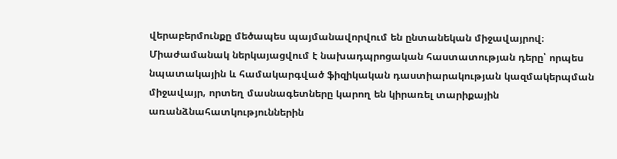վերաբերմունքը մեծապես պայմանավորվում են ընտանեկան միջավայրով։ Միաժամանակ ներկայացվում է նախադպրոցական հաստատության դերը՝ որպես նպատակային և համակարգված ֆիզիկական դաստիարակության կազմակերպման միջավայր, որտեղ մասնագետները կարող են կիրառել տարիքային առանձնահատկություններին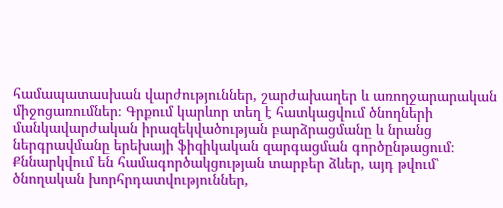համապատասխան վարժություններ, շարժախաղեր և առողջարարական միջոցառումներ։ Գրքում կարևոր տեղ է հատկացվում ծնողների մանկավարժական իրազեկվածության բարձրացմանը և նրանց ներգրավմանը երեխայի ֆիզիկական զարգացման գործընթացում։ Քննարկվում են համագործակցության տարբեր ձևեր, այդ թվում՝ ծնողական խորհրդատվություններ,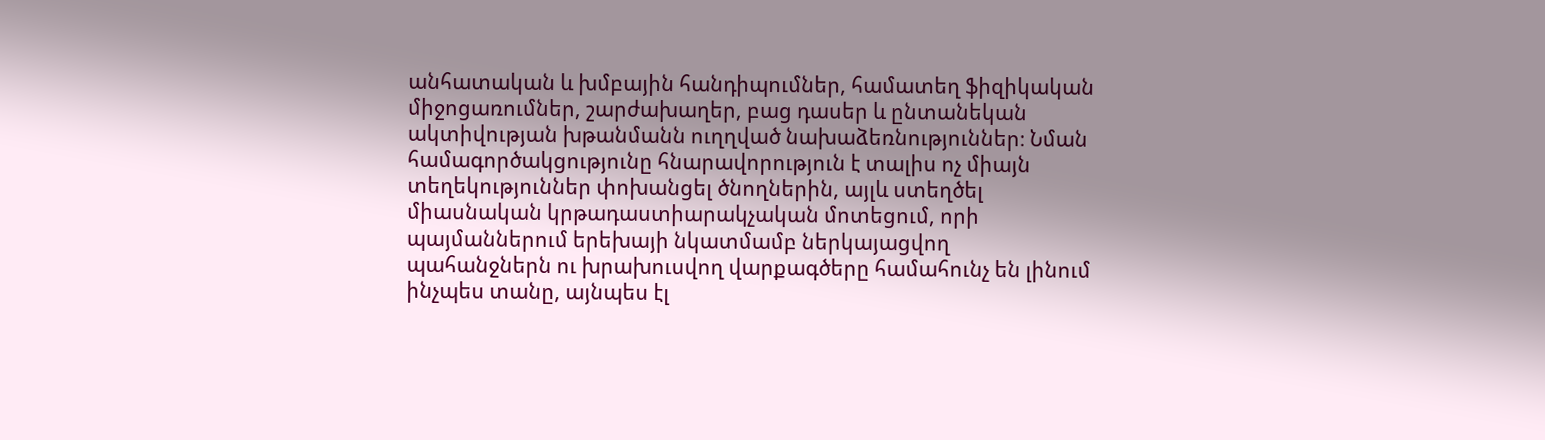անհատական և խմբային հանդիպումներ, համատեղ ֆիզիկական միջոցառումներ, շարժախաղեր, բաց դասեր և ընտանեկան ակտիվության խթանմանն ուղղված նախաձեռնություններ։ Նման համագործակցությունը հնարավորություն է տալիս ոչ միայն տեղեկություններ փոխանցել ծնողներին, այլև ստեղծել միասնական կրթադաստիարակչական մոտեցում, որի պայմաններում երեխայի նկատմամբ ներկայացվող պահանջներն ու խրախուսվող վարքագծերը համահունչ են լինում ինչպես տանը, այնպես էլ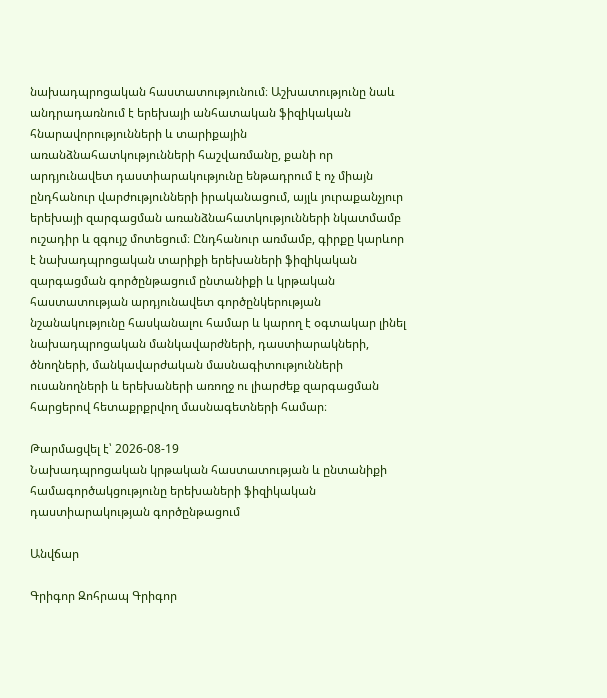նախադպրոցական հաստատությունում։ Աշխատությունը նաև անդրադառնում է երեխայի անհատական ֆիզիկական հնարավորությունների և տարիքային առանձնահատկությունների հաշվառմանը, քանի որ արդյունավետ դաստիարակությունը ենթադրում է ոչ միայն ընդհանուր վարժությունների իրականացում, այլև յուրաքանչյուր երեխայի զարգացման առանձնահատկությունների նկատմամբ ուշադիր և զգույշ մոտեցում։ Ընդհանուր առմամբ, գիրքը կարևոր է նախադպրոցական տարիքի երեխաների ֆիզիկական զարգացման գործընթացում ընտանիքի և կրթական հաստատության արդյունավետ գործընկերության նշանակությունը հասկանալու համար և կարող է օգտակար լինել նախադպրոցական մանկավարժների, դաստիարակների, ծնողների, մանկավարժական մասնագիտությունների ուսանողների և երեխաների առողջ ու լիարժեք զարգացման հարցերով հետաքրքրվող մասնագետների համար։

Թարմացվել է՝ 2026-08-19
Նախադպրոցական կրթական հաստատության և ընտանիքի համագործակցությունը երեխաների ֆիզիկական դաստիարակության գործընթացում

Անվճար

Գրիգոր Զոհրապ Գրիգոր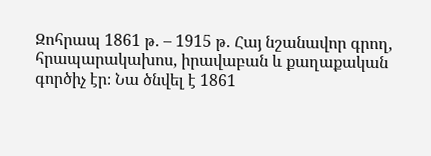Զոհրապ 1861 թ․ – 1915 թ․ Հայ նշանավոր գրող, հրապարակախոս, իրավաբան և քաղաքական գործիչ էր։ Նա ծնվել է 1861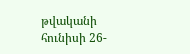թվականի հունիսի 26-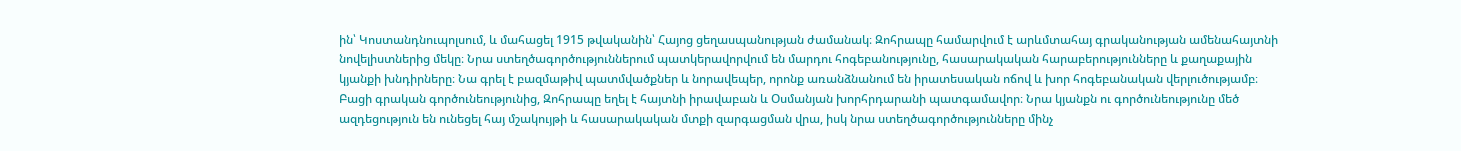ին՝ Կոստանդնուպոլսում, և մահացել 1915 թվականին՝ Հայոց ցեղասպանության ժամանակ։ Զոհրապը համարվում է արևմտահայ գրականության ամենահայտնի նովելիստներից մեկը։ Նրա ստեղծագործություններում պատկերավորվում են մարդու հոգեբանությունը, հասարակական հարաբերությունները և քաղաքային կյանքի խնդիրները։ Նա գրել է բազմաթիվ պատմվածքներ և նորավեպեր, որոնք առանձնանում են իրատեսական ոճով և խոր հոգեբանական վերլուծությամբ։ Բացի գրական գործունեությունից, Զոհրապը եղել է հայտնի իրավաբան և Օսմանյան խորհրդարանի պատգամավոր։ Նրա կյանքն ու գործունեությունը մեծ ազդեցություն են ունեցել հայ մշակույթի և հասարակական մտքի զարգացման վրա, իսկ նրա ստեղծագործությունները մինչ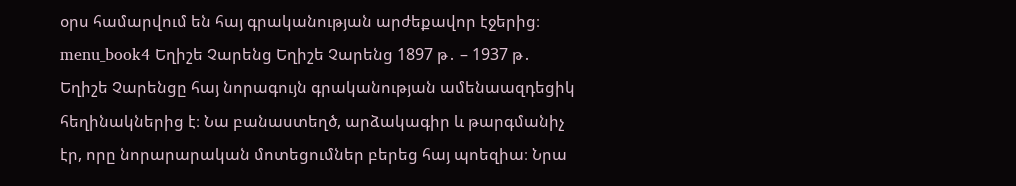օրս համարվում են հայ գրականության արժեքավոր էջերից։ menu_book4 Եղիշե Չարենց Եղիշե Չարենց 1897 թ․ – 1937 թ․ Եղիշե Չարենցը հայ նորագույն գրականության ամենաազդեցիկ հեղինակներից է։ Նա բանաստեղծ, արձակագիր և թարգմանիչ էր, որը նորարարական մոտեցումներ բերեց հայ պոեզիա։ Նրա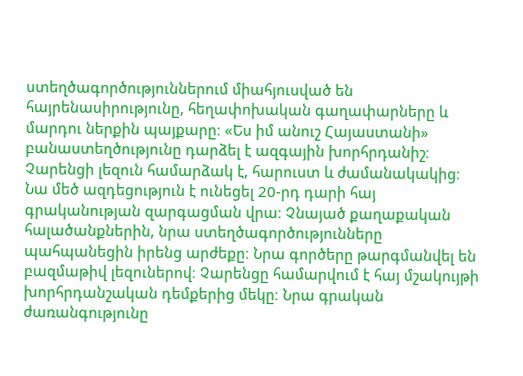ստեղծագործություններում միահյուսված են հայրենասիրությունը, հեղափոխական գաղափարները և մարդու ներքին պայքարը։ «Ես իմ անուշ Հայաստանի» բանաստեղծությունը դարձել է ազգային խորհրդանիշ։ Չարենցի լեզուն համարձակ է, հարուստ և ժամանակակից։ Նա մեծ ազդեցություն է ունեցել 20-րդ դարի հայ գրականության զարգացման վրա։ Չնայած քաղաքական հալածանքներին, նրա ստեղծագործությունները պահպանեցին իրենց արժեքը։ Նրա գործերը թարգմանվել են բազմաթիվ լեզուներով։ Չարենցը համարվում է հայ մշակույթի խորհրդանշական դեմքերից մեկը։ Նրա գրական ժառանգությունը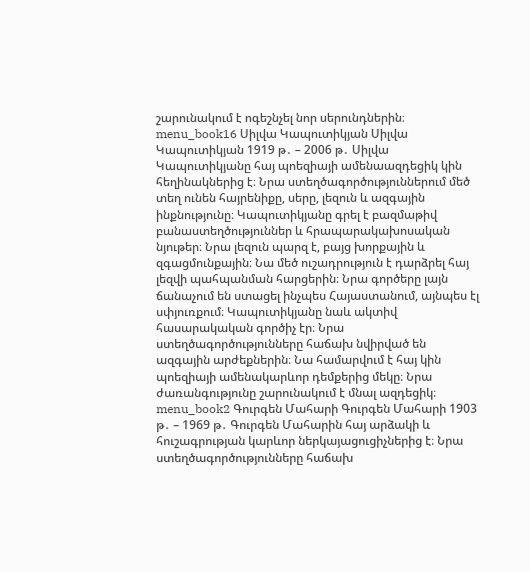շարունակում է ոգեշնչել նոր սերունդներին։ menu_book16 Սիլվա Կապուտիկյան Սիլվա Կապուտիկյան 1919 թ․ – 2006 թ․ Սիլվա Կապուտիկյանը հայ պոեզիայի ամենաազդեցիկ կին հեղինակներից է։ Նրա ստեղծագործություններում մեծ տեղ ունեն հայրենիքը, սերը, լեզուն և ազգային ինքնությունը։ Կապուտիկյանը գրել է բազմաթիվ բանաստեղծություններ և հրապարակախոսական նյութեր։ Նրա լեզուն պարզ է, բայց խորքային և զգացմունքային։ Նա մեծ ուշադրություն է դարձրել հայ լեզվի պահպանման հարցերին։ Նրա գործերը լայն ճանաչում են ստացել ինչպես Հայաստանում, այնպես էլ սփյուռքում։ Կապուտիկյանը նաև ակտիվ հասարակական գործիչ էր։ Նրա ստեղծագործությունները հաճախ նվիրված են ազգային արժեքներին։ Նա համարվում է հայ կին պոեզիայի ամենակարևոր դեմքերից մեկը։ Նրա ժառանգությունը շարունակում է մնալ ազդեցիկ։ menu_book2 Գուրգեն Մահարի Գուրգեն Մահարի 1903 թ․ – 1969 թ․ Գուրգեն Մահարին հայ արձակի և հուշագրության կարևոր ներկայացուցիչներից է։ Նրա ստեղծագործությունները հաճախ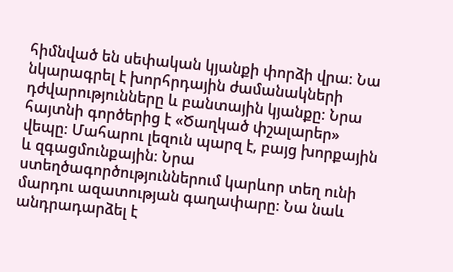հիմնված են սեփական կյանքի փորձի վրա։ Նա նկարագրել է խորհրդային ժամանակների դժվարությունները և բանտային կյանքը։ Նրա հայտնի գործերից է «Ծաղկած փշալարեր» վեպը։ Մահարու լեզուն պարզ է, բայց խորքային և զգացմունքային։ Նրա ստեղծագործություններում կարևոր տեղ ունի մարդու ազատության գաղափարը։ Նա նաև անդրադարձել է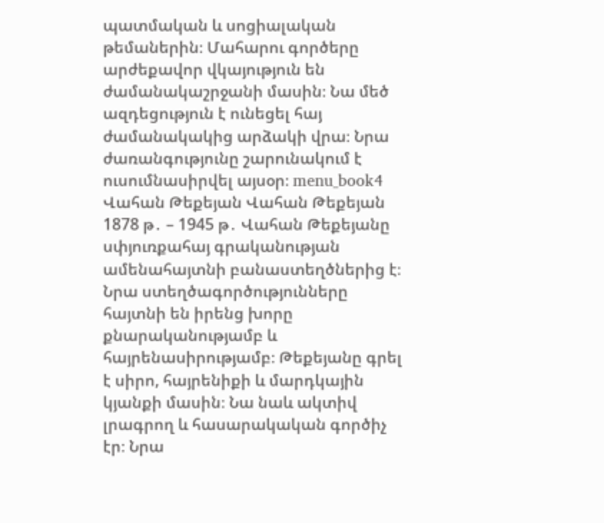պատմական և սոցիալական թեմաներին։ Մահարու գործերը արժեքավոր վկայություն են ժամանակաշրջանի մասին։ Նա մեծ ազդեցություն է ունեցել հայ ժամանակակից արձակի վրա։ Նրա ժառանգությունը շարունակում է ուսումնասիրվել այսօր։ menu_book4 Վահան Թեքեյան Վահան Թեքեյան 1878 թ․ – 1945 թ․ Վահան Թեքեյանը սփյուռքահայ գրականության ամենահայտնի բանաստեղծներից է։ Նրա ստեղծագործությունները հայտնի են իրենց խորը քնարականությամբ և հայրենասիրությամբ։ Թեքեյանը գրել է սիրո, հայրենիքի և մարդկային կյանքի մասին։ Նա նաև ակտիվ լրագրող և հասարակական գործիչ էր։ Նրա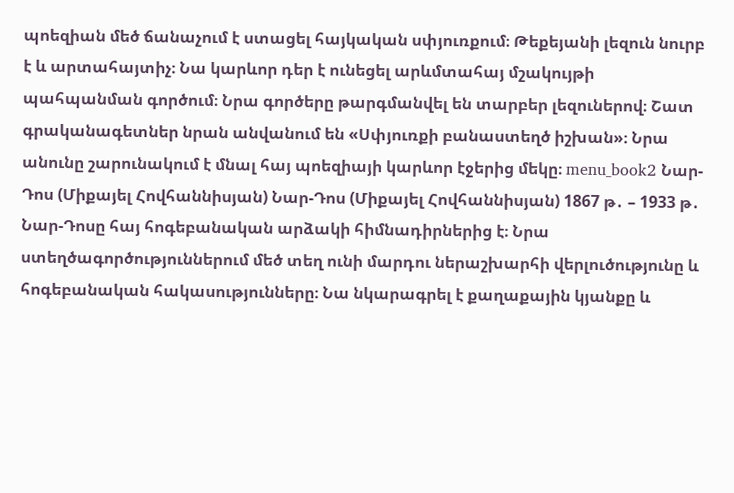պոեզիան մեծ ճանաչում է ստացել հայկական սփյուռքում։ Թեքեյանի լեզուն նուրբ է և արտահայտիչ։ Նա կարևոր դեր է ունեցել արևմտահայ մշակույթի պահպանման գործում։ Նրա գործերը թարգմանվել են տարբեր լեզուներով։ Շատ գրականագետներ նրան անվանում են «Սփյուռքի բանաստեղծ իշխան»։ Նրա անունը շարունակում է մնալ հայ պոեզիայի կարևոր էջերից մեկը։ menu_book2 Նար-Դոս (Միքայել Հովհաննիսյան) Նար-Դոս (Միքայել Հովհաննիսյան) 1867 թ․ – 1933 թ․ Նար-Դոսը հայ հոգեբանական արձակի հիմնադիրներից է։ Նրա ստեղծագործություններում մեծ տեղ ունի մարդու ներաշխարհի վերլուծությունը և հոգեբանական հակասությունները։ Նա նկարագրել է քաղաքային կյանքը և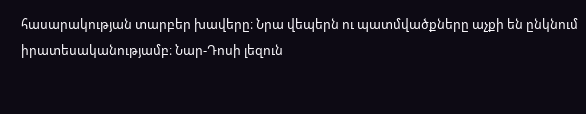հասարակության տարբեր խավերը։ Նրա վեպերն ու պատմվածքները աչքի են ընկնում իրատեսականությամբ։ Նար-Դոսի լեզուն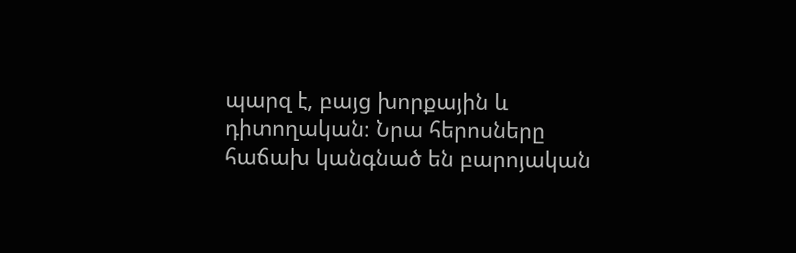պարզ է, բայց խորքային և դիտողական։ Նրա հերոսները հաճախ կանգնած են բարոյական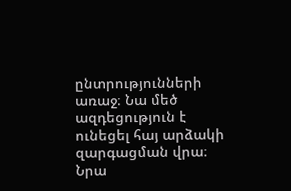ընտրությունների առաջ։ Նա մեծ ազդեցություն է ունեցել հայ արձակի զարգացման վրա։ Նրա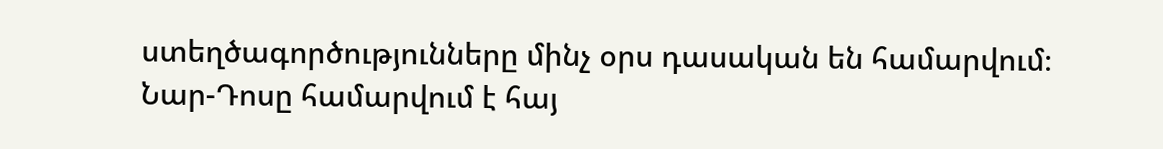ստեղծագործությունները մինչ օրս դասական են համարվում։ Նար-Դոսը համարվում է հայ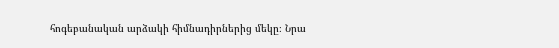հոգեբանական արձակի հիմնադիրներից մեկը։ Նրա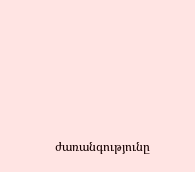ժառանգությունը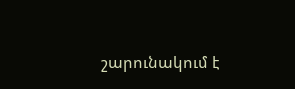շարունակում է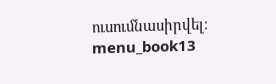ուսումնասիրվել։ menu_book13